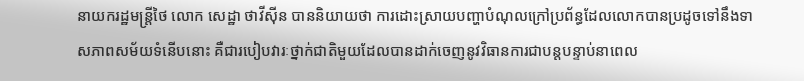នាយករដ្ឋមន្ត្រីថៃ លោក សេដ្ឋា ថាវីស៊ីន បាននិយាយថា ការដោះស្រាយបញ្ហាបំណុលក្រៅប្រព័ន្ធដែលលោកបានប្រដូចទៅនឹងទាសភាពសម័យទំនើបនោះ គឺជារបៀបវារៈថ្នាក់ជាតិមួយដែលបានដាក់ចេញនូវវិធានការជាបន្តបន្ទាប់នាពេល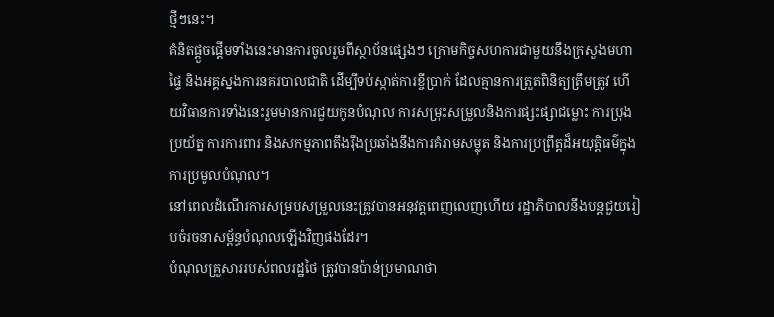ថ្មីៗនេះ។
គំនិតផ្តួចផ្តើមទាំងនេះមានការចូលរួមពីស្ថាប័នផ្សេងៗ ក្រោមកិច្ចសហការជាមួយនឹងក្រសួងមហាផ្ទៃ និងអគ្គស្នងការនគរបាលជាតិ ដើម្បីទប់ស្កាត់ការខ្ចីប្រាក់ ដែលគ្មានការត្រួតពិនិត្យត្រឹមត្រូវ ហើយវិធានការទាំងនេះរួមមានការជួយកូនបំណុល ការសម្រុះសម្រួលនិងការផ្សះផ្សាជម្លោះ ការប្រុងប្រយ័ត្ន ការការពារ និងសកម្មភាពតឹងរ៉ឹងប្រឆាំងនឹងការគំរាមសម្លុត និងការប្រព្រឹត្តដ៏អយុត្តិធម៌ក្នុងការប្រមូលបំណុល។
នៅពេលដំណើរការសម្របសម្រួលនេះត្រូវបានអនុវត្តពេញលេញហើយ រដ្ឋាភិបាលនឹងបន្តជួយរៀបចំរចនាសម្ព័ន្ធបំណុលឡើងវិញផងដែរ។
បំណុលគ្រួសាររបស់ពលរដ្ឋថៃ ត្រូវបានប៉ាន់ប្រមាណថា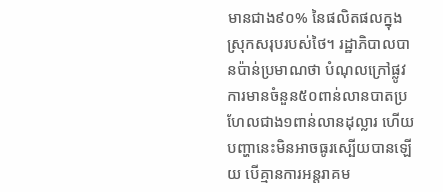មានជាង៩០% នៃផលិតផលក្នុងស្រុកសរុបរបស់ថៃ។ រដ្ឋាភិបាលបានប៉ាន់ប្រមាណថា បំណុលក្រៅផ្លូវការមានចំនួន៥០ពាន់លានបាតប្រហែលជាង១ពាន់លានដុល្លារ ហើយបញ្ហានេះមិនអាចធូរស្បើយបានឡើយ បើគ្មានការអន្តរាគម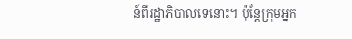ន៍ពីរដ្ឋាភិបាលទេនោះ។ ប៉ុន្តែក្រុមអ្នក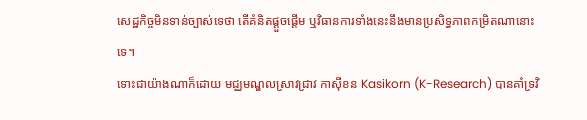សេដ្ឋកិច្ចមិនទាន់ច្បាស់ទេថា តើគំនិតផ្ដួចផ្ដើម ឬវិធានការទាំងនេះនឹងមានប្រសិទ្ធភាពកម្រិតណានោះទេ។
ទោះជាយ៉ាងណាក៏ដោយ មជ្ឈមណ្ឌលស្រាវជ្រាវ កាស៊ីខន Kasikorn (K-Research) បានគាំទ្រវិ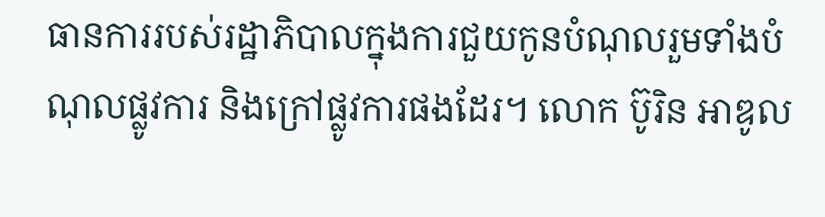ធានការរបស់រដ្ឋាភិបាលក្នុងការជួយកូនបំណុលរួមទាំងបំណុលផ្លូវការ និងក្រៅផ្លូវការផងដែរ។ លោក ប៊ូរិន អាឌូល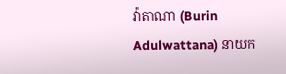វ៉ាតាណា (Burin Adulwattana) នាយក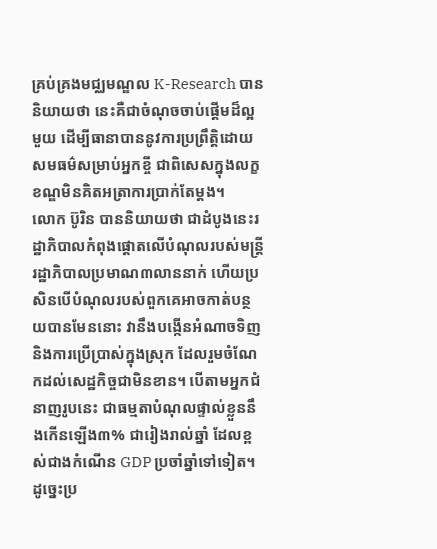គ្រប់គ្រងមជ្ឈមណ្ឌល K-Research បាននិយាយថា នេះគឺជាចំណុចចាប់ផ្តើមដ៏ល្អមួយ ដើម្បីធានាបាននូវការប្រព្រឹត្តិដោយសមធម៌សម្រាប់អ្នកខ្ចី ជាពិសេសក្នុងលក្ខខណ្ឌមិនគិតអត្រាការប្រាក់តែម្ដង។
លោក ប៊ូរិន បាននិយាយថា ជាដំបូងនេះរដ្ឋាភិបាលកំពុងផ្តោតលើបំណុលរបស់មន្ត្រីរដ្ឋាភិបាលប្រមាណ៣លាននាក់ ហើយប្រសិនបើបំណុលរបស់ពួកគេអាចកាត់បន្ថយបានមែននោះ វានឹងបង្កើនអំណាចទិញ និងការប្រើប្រាស់ក្នុងស្រុក ដែលរួមចំណែកដល់សេដ្ឋកិច្ចជាមិនខាន។ បើតាមអ្នកជំនាញរូបនេះ ជាធម្មតាបំណុលផ្ទាល់ខ្លួននឹងកើនឡើង៣% ជារៀងរាល់ឆ្នាំ ដែលខ្ពស់ជាងកំណើន GDP ប្រចាំឆ្នាំទៅទៀត។ ដូច្នេះប្រ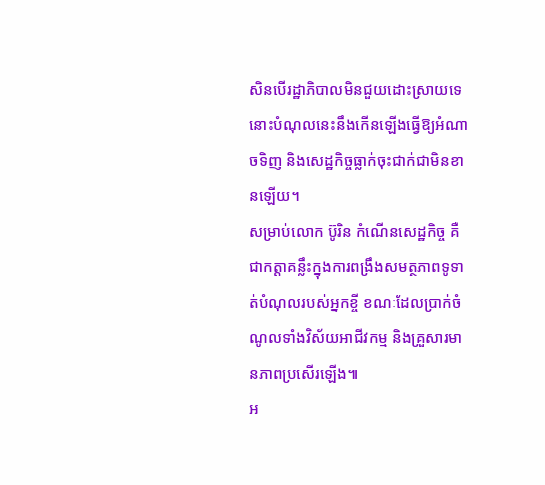សិនបើរដ្ឋាភិបាលមិនជួយដោះស្រាយទេ នោះបំណុលនេះនឹងកើនឡើងធ្វើឱ្យអំណាចទិញ និងសេដ្ឋកិច្ចធ្លាក់ចុះជាក់ជាមិនខានឡើយ។
សម្រាប់លោក ប៊ូរិន កំណើនសេដ្ឋកិច្ច គឺជាកត្តាគន្លឹះក្នុងការពង្រឹងសមត្ថភាពទូទាត់បំណុលរបស់អ្នកខ្ចី ខណៈដែលប្រាក់ចំណូលទាំងវិស័យអាជីវកម្ម និងគ្រួសារមានភាពប្រសើរឡើង៕
អ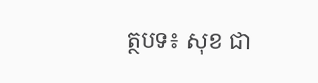ត្ថបទ៖ សុខ ជា